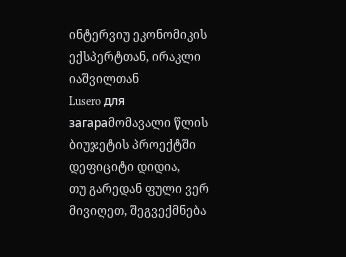ინტერვიუ ეკონომიკის ექსპერტთან, ირაკლი იაშვილთან
Lusero для загараმომავალი წლის ბიუჯეტის პროექტში დეფიციტი დიდია,
თუ გარედან ფული ვერ მივიღეთ, შეგვექმნება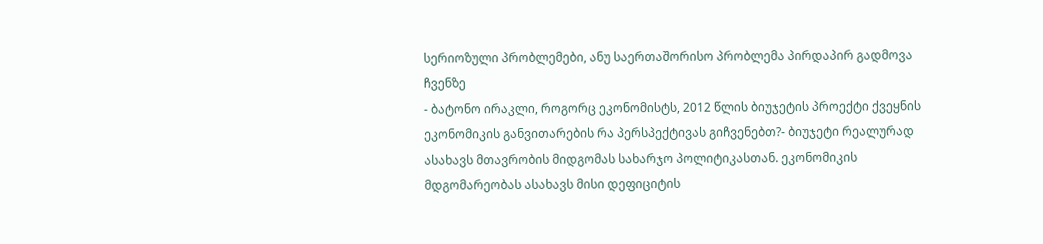სერიოზული პრობლემები, ანუ საერთაშორისო პრობლემა პირდაპირ გადმოვა ჩვენზე
- ბატონო ირაკლი, როგორც ეკონომისტს, 2012 წლის ბიუჯეტის პროექტი ქვეყნის ეკონომიკის განვითარების რა პერსპექტივას გიჩვენებთ?- ბიუჯეტი რეალურად ასახავს მთავრობის მიდგომას სახარჯო პოლიტიკასთან. ეკონომიკის მდგომარეობას ასახავს მისი დეფიციტის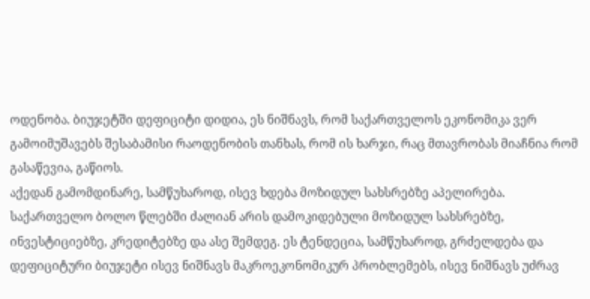ოდენობა. ბიუჯეტში დეფიციტი დიდია, ეს ნიშნავს, რომ საქართველოს ეკონომიკა ვერ გამოიმუშავებს შესაბამისი რაოდენობის თანხას, რომ ის ხარჯი, რაც მთავრობას მიაჩნია რომ გასაწევია, გაწიოს.
აქედან გამომდინარე, სამწუხაროდ, ისევ ხდება მოზიდულ სახსრებზე აპელირება. საქართველო ბოლო წლებში ძალიან არის დამოკიდებული მოზიდულ სახსრებზე, ინვესტიციებზე, კრედიტებზე და ასე შემდეგ. ეს ტენდეცია, სამწუხაროდ, გრძელდება და დეფიციტური ბიუჯეტი ისევ ნიშნავს მაკროეკონომიკურ პრობლემებს, ისევ ნიშნავს უძრავ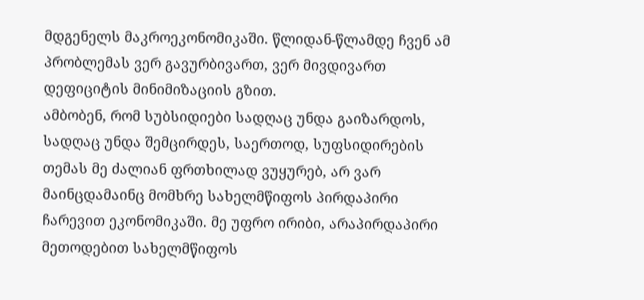მდგენელს მაკროეკონომიკაში. წლიდან-წლამდე ჩვენ ამ პრობლემას ვერ გავურბივართ, ვერ მივდივართ დეფიციტის მინიმიზაციის გზით.
ამბობენ, რომ სუბსიდიები სადღაც უნდა გაიზარდოს, სადღაც უნდა შემცირდეს, საერთოდ, სუფსიდირების თემას მე ძალიან ფრთხილად ვუყურებ, არ ვარ მაინცდამაინც მომხრე სახელმწიფოს პირდაპირი ჩარევით ეკონომიკაში. მე უფრო ირიბი, არაპირდაპირი მეთოდებით სახელმწიფოს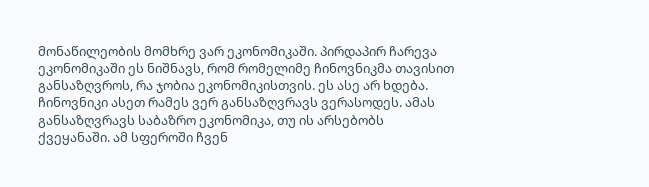მონაწილეობის მომხრე ვარ ეკონომიკაში. პირდაპირ ჩარევა ეკონომიკაში ეს ნიშნავს, რომ რომელიმე ჩინოვნიკმა თავისით განსაზღვროს, რა ჯობია ეკონომიკისთვის. ეს ასე არ ხდება. ჩინოვნიკი ასეთ რამეს ვერ განსაზღვრავს ვერასოდეს. ამას განსაზღვრავს საბაზრო ეკონომიკა, თუ ის არსებობს ქვეყანაში. ამ სფეროში ჩვენ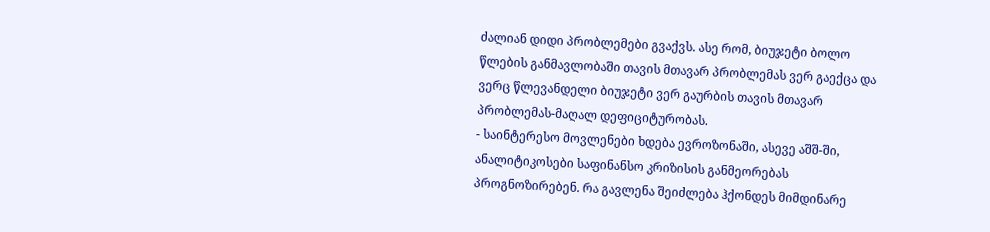ძალიან დიდი პრობლემები გვაქვს. ასე რომ, ბიუჯეტი ბოლო წლების განმავლობაში თავის მთავარ პრობლემას ვერ გაექცა და ვერც წლევანდელი ბიუჯეტი ვერ გაურბის თავის მთავარ პრობლემას-მაღალ დეფიციტურობას.
- საინტერესო მოვლენები ხდება ევროზონაში, ასევე აშშ-ში, ანალიტიკოსები საფინანსო კრიზისის განმეორებას პროგნოზირებენ. რა გავლენა შეიძლება ჰქონდეს მიმდინარე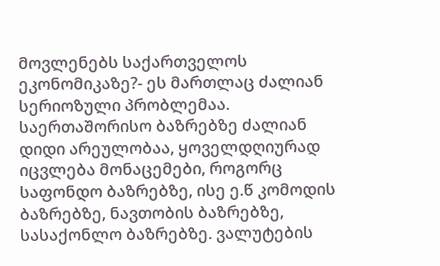მოვლენებს საქართველოს ეკონომიკაზე?- ეს მართლაც ძალიან სერიოზული პრობლემაა. საერთაშორისო ბაზრებზე ძალიან დიდი არეულობაა, ყოველდღიურად იცვლება მონაცემები, როგორც საფონდო ბაზრებზე, ისე ე.წ კომოდის ბაზრებზე, ნავთობის ბაზრებზე, სასაქონლო ბაზრებზე. ვალუტების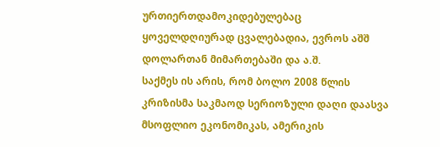ურთიერთდამოკიდებულებაც ყოველდღიურად ცვალებადია, ევროს აშშ დოლართან მიმართებაში და ა.შ.
საქმეს ის არის, რომ ბოლო 2008 წლის კრიზისმა საკმაოდ სერიოზული დაღი დაასვა მსოფლიო ეკონომიკას, ამერიკის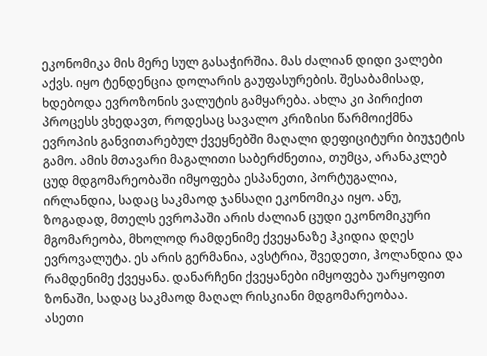ეკონომიკა მის მერე სულ გასაჭირშია. მას ძალიან დიდი ვალები აქვს. იყო ტენდენცია დოლარის გაუფასურების. შესაბამისად, ხდებოდა ევროზონის ვალუტის გამყარება. ახლა კი პირიქით პროცესს ვხედავთ, როდესაც სავალო კრიზისი წარმოიქმნა ევროპის განვითარებულ ქვეყნებში მაღალი დეფიციტური ბიუჯეტის გამო. ამის მთავარი მაგალითი საბერძნეთია, თუმცა, არანაკლებ ცუდ მდგომარეობაში იმყოფება ესპანეთი, პორტუგალია, ირლანდია, სადაც საკმაოდ ჯანსაღი ეკონომიკა იყო. ანუ, ზოგადად, მთელს ევროპაში არის ძალიან ცუდი ეკონომიკური მგომარეობა, მხოლოდ რამდენიმე ქვეყანაზე ჰკიდია დღეს ევროვალუტა. ეს არის გერმანია, ავსტრია, შვედეთი, ჰოლანდია და რამდენიმე ქვეყანა. დანარჩენი ქვეყანები იმყოფება უარყოფით ზონაში, სადაც საკმაოდ მაღალ რისკიანი მდგომარეობაა.
ასეთი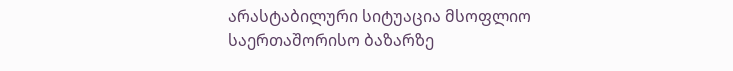არასტაბილური სიტუაცია მსოფლიო საერთაშორისო ბაზარზე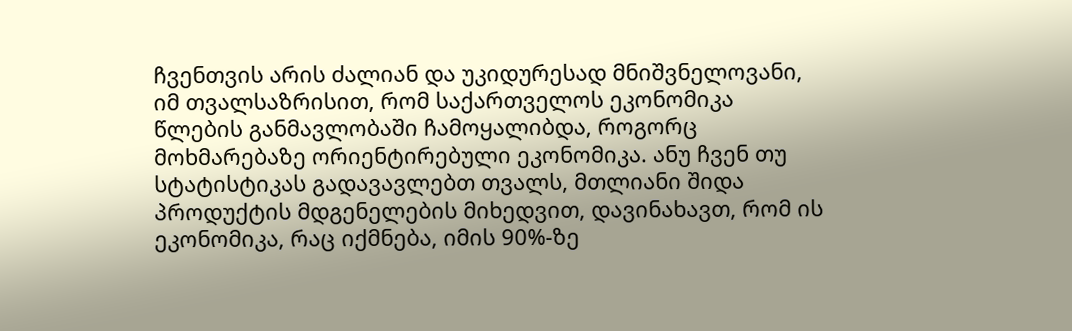ჩვენთვის არის ძალიან და უკიდურესად მნიშვნელოვანი, იმ თვალსაზრისით, რომ საქართველოს ეკონომიკა წლების განმავლობაში ჩამოყალიბდა, როგორც მოხმარებაზე ორიენტირებული ეკონომიკა. ანუ ჩვენ თუ სტატისტიკას გადავავლებთ თვალს, მთლიანი შიდა პროდუქტის მდგენელების მიხედვით, დავინახავთ, რომ ის ეკონომიკა, რაც იქმნება, იმის 90%-ზე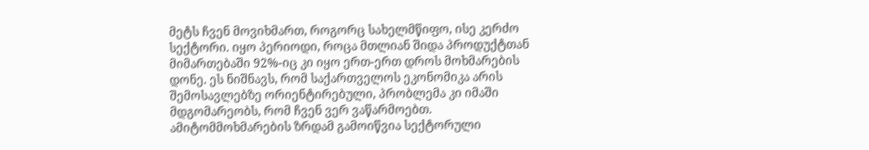მეტს ჩვენ მოვიხმართ, როგორც სახელმწიფო, ისე კერძო სექტორი. იყო პერიოდი, როცა მთლიან შიდა პროდუქტთან მიმართებაში 92%-იც კი იყო ერთ-ერთ დროს მოხმარების დონე. ეს ნიშნავს, რომ საქართველოს ეკონომიკა არის შემოსავლებზე ორიენტირებული, პრობლემა კი იმაში მდგომარეობს, რომ ჩვენ ვერ ვაწარმოებთ. ამიტომმოხმარების ზრდამ გამოიწვია სექტორული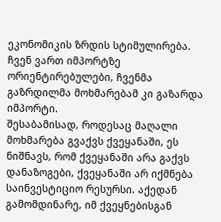ეკონომიკის ზრდის სტიმულირება. ჩვენ ვართ იმპორტზე ორიენტირებულები, ჩვენმა გაზრდილმა მოხმარებამ კი გაზარდა იმპორტი.
შესაბამისად, როდესაც მაღალი მოხმარება გვაქვს ქვეყანაში, ეს ნიშნავს, რომ ქვეყანაში არა გაქვს დანაზოგები, ქვეყანაში არ იქმნება საინვესტიციო რესურსი. აქედან გამომდინარე, იმ ქვეყნებისგან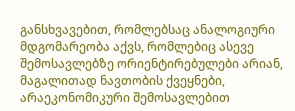განსხვავებით, რომლებსაც ანალოგიური მდგომარეობა აქვს, რომლებიც ასევე შემოსავლებზე ორიენტირებულები არიან, მაგალითად ნავთობის ქვეყნები, არაეკონომიკური შემოსავლებით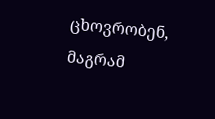ცხოვრობენ, მაგრამ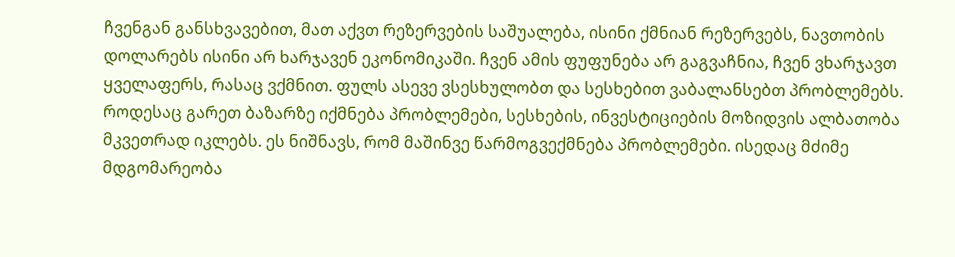ჩვენგან განსხვავებით, მათ აქვთ რეზერვების საშუალება, ისინი ქმნიან რეზერვებს, ნავთობის დოლარებს ისინი არ ხარჯავენ ეკონომიკაში. ჩვენ ამის ფუფუნება არ გაგვაჩნია, ჩვენ ვხარჯავთ ყველაფერს, რასაც ვქმნით. ფულს ასევე ვსესხულობთ და სესხებით ვაბალანსებთ პრობლემებს.
როდესაც გარეთ ბაზარზე იქმნება პრობლემები, სესხების, ინვესტიციების მოზიდვის ალბათობა მკვეთრად იკლებს. ეს ნიშნავს, რომ მაშინვე წარმოგვექმნება პრობლემები. ისედაც მძიმე მდგომარეობა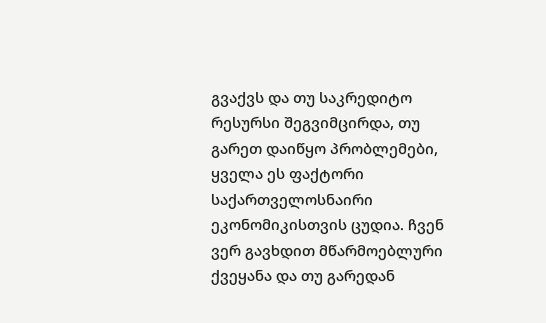გვაქვს და თუ საკრედიტო რესურსი შეგვიმცირდა, თუ გარეთ დაიწყო პრობლემები, ყველა ეს ფაქტორი საქართველოსნაირი ეკონომიკისთვის ცუდია. ჩვენ ვერ გავხდით მწარმოებლური ქვეყანა და თუ გარედან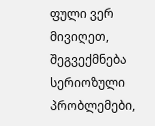ფული ვერ მივიღეთ, შეგვექმნება სერიოზული პრობლემები,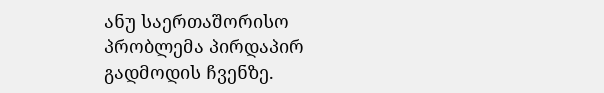ანუ საერთაშორისო პრობლემა პირდაპირ გადმოდის ჩვენზე.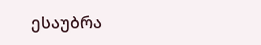ესაუბრა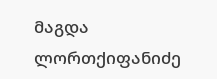მაგდა ლორთქიფანიძე